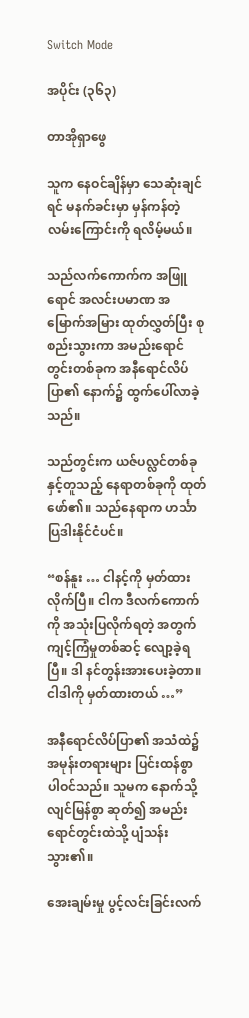Switch Mode

အပိုင်း (၃၆၃)

တာအိုရှာဖွေ

သူက နေဝင်ချိန်မှာ သေဆုံးချင်ရင် မနက်ခင်းမှာ မှန်ကန်တဲ့ လမ်းကြောင်းကို ရလိမ့်မယ်။

သည်လက်ကောက်က အဖြူရောင် အလင်းပမာဏ အမြောက်အမြား ထုတ်လွှတ်ပြီး စုစည်းသွားကာ အမည်းရောင် တွင်းတစ်ခုက အနီရောင်လိပ်ပြာ၏ နောက်၌ ထွက်ပေါ်လာခဲ့သည်။

သည်တွင်းက ယဇ်ပလ္လင်တစ်ခုနှင့်တူသည့် နေရာတစ်ခုကို ထုတ်ဖော်၏။ သည်နေရာက ဟင်္သာပြဒါးနိုင်ငံပင်။

“စန်နူး … ငါနင့်ကို မှတ်ထားလိုက်ပြီ။ ငါက ဒီလက်ကောက်ကို အသုံးပြလိုက်ရတဲ့ အတွက် ကျင့်ကြံမှုတစ်ဆင့် လျော့ခဲ့ရပြီ။ ဒါ နင်တွန်းအားပေးခဲ့တာ။ ငါဒါကို မှတ်ထားတယ် …”

အနီရောင်လိပ်ပြာ၏ အသံထဲ၌ အမုန်းတရားများ ပြင်းထန်စွာ ပါဝင်သည်။ သူမက နောက်သို့ လျင်မြန်စွာ ဆုတ်၍ အမည်းရောင်တွင်းထဲသို့ ပျံသန်းသွား၏။

အေးချမ်းမှု ပွင့်လင်းခြင်းလက်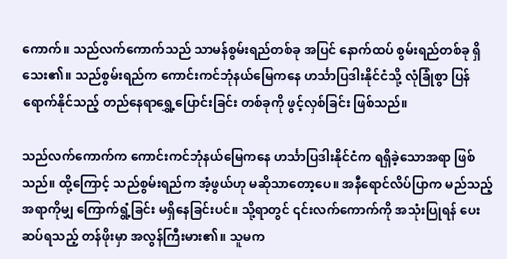ကောက်။ သည်လက်ကောက်သည် သာမန်စွမ်းရည်တစ်ခု အပြင် နောက်ထပ် စွမ်းရည်တစ်ခု ရှိသေး၏။ သည်စွမ်းရည်က ကောင်းကင်ဘုံနယ်မြေကနေ ဟင်္သာပြဒါးနိုင်ငံသို့ လုံခြုံစွာ ပြန်ရောက်နိုင်သည့် တည်နေရာရွှေ့ပြောင်းခြင်း တစ်ခုကို ဖွင့်လှစ်ခြင်း ဖြစ်သည်။

သည်လက်ကောက်က ကောင်းကင်ဘုံနယ်မြေကနေ ဟင်္သာပြဒါးနိုင်ငံက ရရှိခဲ့သောအရာ ဖြစ်သည်။ ထို့ကြောင့် သည်စွမ်းရည်က အံ့ဖွယ်ဟု မဆိုသာတော့ပေ။ အနီရောင်လိပ်ပြာက မည်သည့်အရာကိုမျှ ကြောက်ရွံ့ခြင်း မရှိနေခြင်းပင်။ သို့ရာတွင် ၎င်းလက်ကောက်ကို အသုံးပြုရန် ပေးဆပ်ရသည့် တန်ဖိုးမှာ အလွန်ကြီးမား၏။ သူမက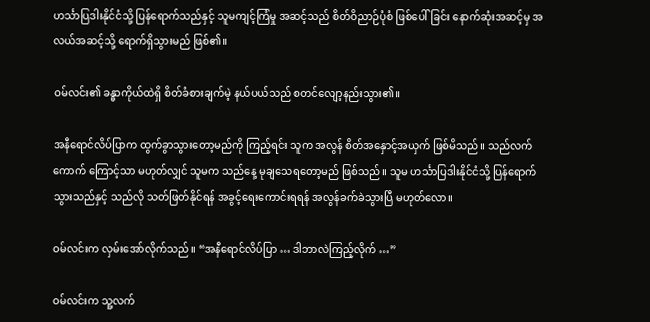ဟင်္သာပြဒါးနိုင်ငံသို့ ပြန်ရောက်သည်နှင့် သူမကျင့်ကြံမှု အဆင့်သည် စိတ်ဝိညာဉ်ပုံစံ ဖြစ်ပေါ်ခြင်း နောက်ဆုံးအဆင့်မှ အလယ်အဆင့်သို့ ရောက်ရှိသွားမည် ဖြစ်၏။

ဝမ်လင်း၏ ခန္ဓာကိုယ်ထဲရှိ စိတ်ခံစားချက်မဲ့ နယ်ပယ်သည် စတင်လျော့နည်းသွား၏။

အနီရောင်လိပ်ပြာက ထွက်ခွာသွားတော့မည်ကို ကြည့်ရင်း သူက အလွန် စိတ်အနှောင့်အယှက် ဖြစ်မိသည်။ သည်လက်ကောက် ကြောင့်သာ မဟုတ်လျှင် သူမက သည်နေ့ မုချသေရတော့မည် ဖြစ်သည်။ သူမ ဟင်္သာပြဒါးနိုင်ငံသို့ ပြန်ရောက်သွားသည်နှင့် သည်လို သတ်ဖြတ်နိုင်ရန် အခွင့်ရေးကောင်းရရန် အလွန်ခက်ခဲသွားပြီ မဟုတ်လော။

ဝမ်လင်းက လှမ်းအော်လိုက်သည်။ “အနီရောင်လိပ်ပြာ … ဒါဘာလဲကြည့်လိုက် …”

ဝမ်လင်းက သူ့လက်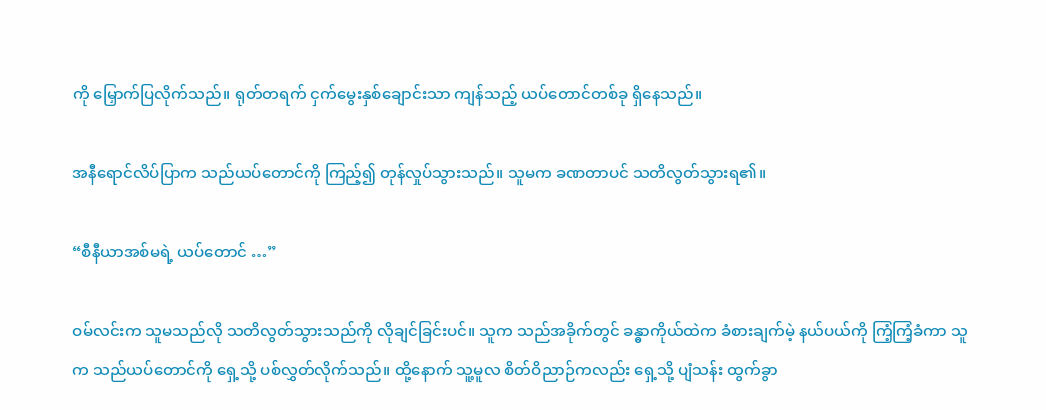ကို မြှောက်ပြလိုက်သည်။ ရုတ်တရက် ငှက်မွေးနှစ်ချောင်းသာ ကျန်သည့် ယပ်တောင်တစ်ခု ရှိနေသည်။

အနီရောင်လိပ်ပြာက သည်ယပ်တောင်ကို ကြည့်၍ တုန်လှုပ်သွားသည်။ သူမက ခဏတာပင် သတိလွတ်သွားရ၏။

“စီနီယာအစ်မရဲ့ ယပ်တောင် …”

ဝမ်လင်းက သူမသည်လို သတိလွတ်သွားသည်ကို လိုချင်ခြင်းပင်။ သူက သည်အခိုက်တွင် ခန္ဓာကိုယ်ထဲက ခံစားချက်မဲ့ နယ်ပယ်ကို ကြံ့ကြံ့ခံကာ သူက သည်ယပ်တောင်ကို ရှေ့သို့ ပစ်လွှတ်လိုက်သည်။ ထို့နောက် သူ့မူလ စိတ်ဝိညာဉ်ကလည်း ရှေ့သို့ ပျံသန်း ထွက်ခွာ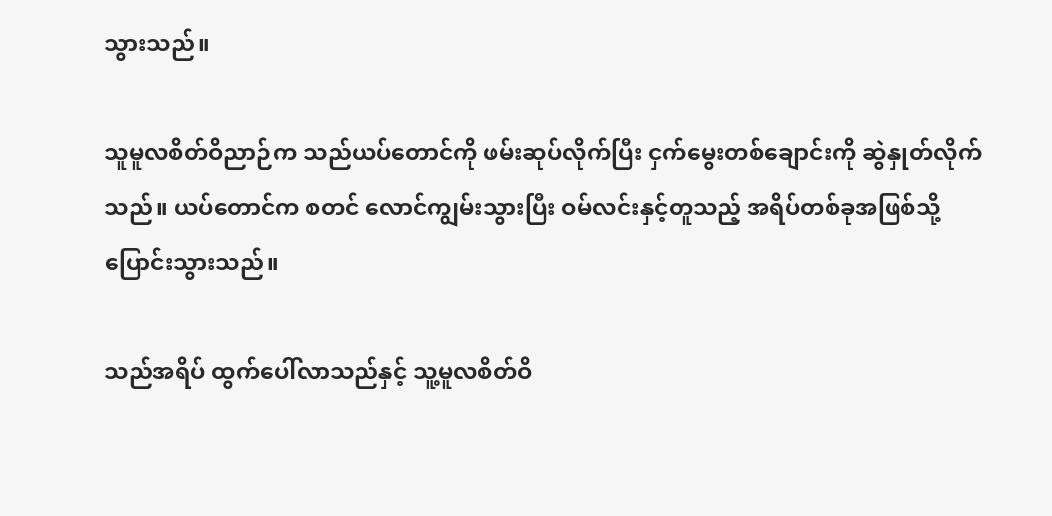သွားသည်။

သူမူလစိတ်ဝိညာဉ်က သည်ယပ်တောင်ကို ဖမ်းဆုပ်လိုက်ပြီး ငှက်မွေးတစ်ချောင်းကို ဆွဲနှုတ်လိုက်သည်။ ယပ်တောင်က စတင် လောင်ကျွမ်းသွားပြီး ဝမ်လင်းနှင့်တူသည့် အရိပ်တစ်ခုအဖြစ်သို့ ပြောင်းသွားသည်။

သည်အရိပ် ထွက်ပေါ်လာသည်နှင့် သူ့မူလစိတ်ဝိ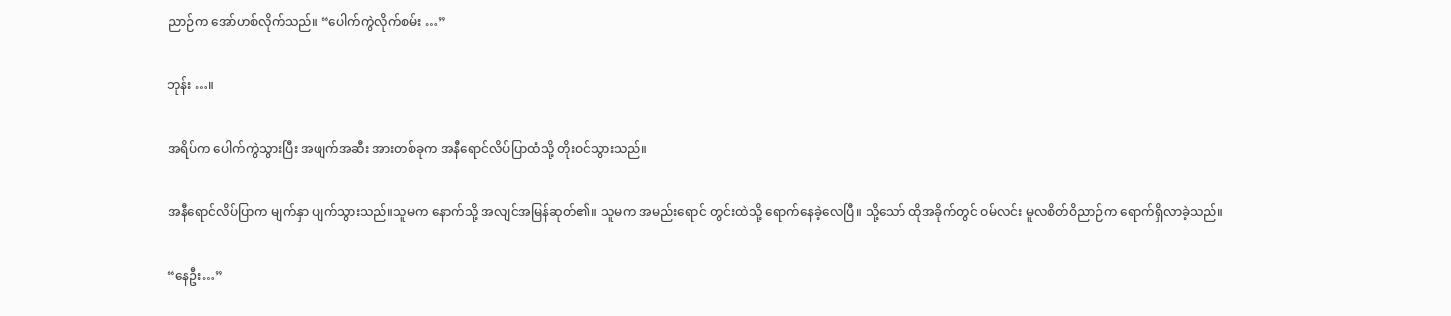ညာဉ်က အော်ဟစ်လိုက်သည်။ “ပေါက်ကွဲလိုက်စမ်း …”

ဘုန်း …။

အရိပ်က ပေါက်ကွဲသွားပြီး အဖျက်အဆီး အားတစ်ခုက အနီရောင်လိပ်ပြာထံသို့ တိုးဝင်သွားသည်။

အနီရောင်လိပ်ပြာက မျက်နှာ ပျက်သွားသည်။သူမက နောက်သို့ အလျင်အမြန်ဆုတ်၏။ သူမက အမည်းရောင် တွင်းထဲသို့ ရောက်နေခဲ့လေပြီ။ သို့သော် ထိုအခိုက်တွင် ဝမ်လင်း မူလစိတ်ဝိညာဉ်က ရောက်ရှိလာခဲ့သည်။

“နေဦး…”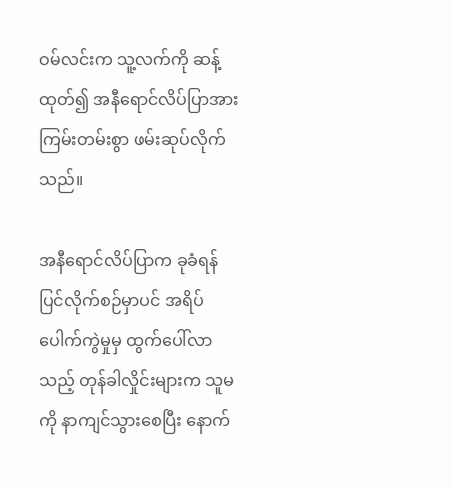ဝမ်လင်းက သူ့လက်ကို ဆန့်ထုတ်၍ အနီရောင်လိပ်ပြာအား ကြမ်းတမ်းစွာ ဖမ်းဆုပ်လိုက်သည်။

အနီရောင်လိပ်ပြာက ခုခံရန် ပြင်လိုက်စဉ်မှာပင် အရိပ်ပေါက်ကွဲမှုမှ ထွက်ပေါ်လာသည့် တုန်ခါလှိုင်းများက သူမကို နာကျင်သွားစေပြီး နောက်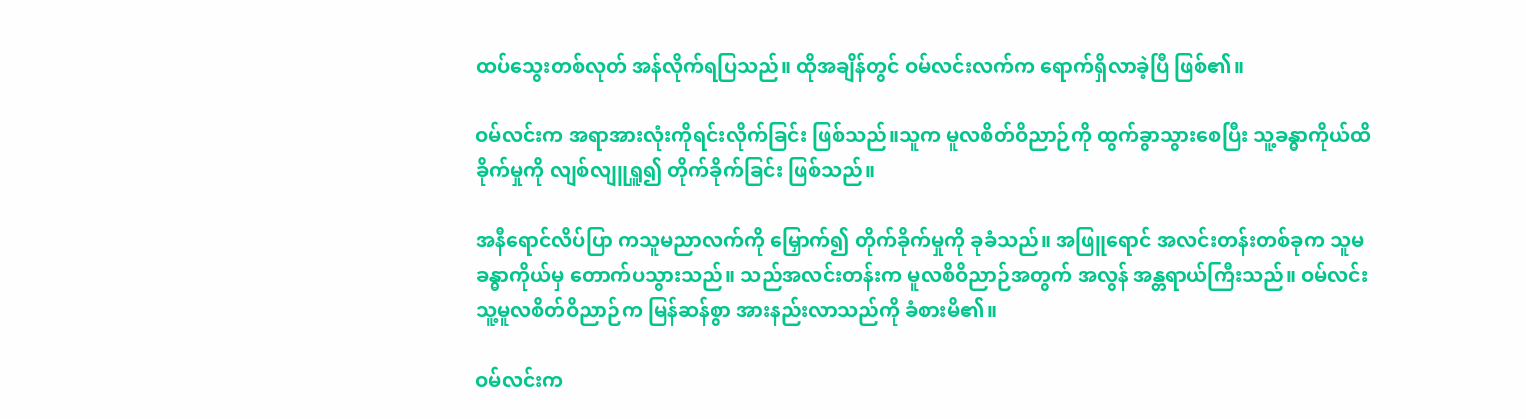ထပ်သွေးတစ်လုတ် အန်လိုက်ရပြသည်။ ထိုအချိန်တွင် ဝမ်လင်းလက်က ရောက်ရှိလာခဲ့ပြီ ဖြစ်၏။

ဝမ်လင်းက အရာအားလုံးကိုရင်းလိုက်ခြင်း ဖြစ်သည်။သူက မူလစိတ်ဝိညာဉ်ကို ထွက်ခွာသွားစေပြီး သူ့ခန္ဓာကိုယ်ထိခိုက်မှုကို လျစ်လျူရှူ၍ တိုက်ခိုက်ခြင်း ဖြစ်သည်။

အနီရောင်လိပ်ပြာ ကသူမညာလက်ကို မြှောက်၍ တိုက်ခိုက်မှုကို ခုခံသည်။ အဖြူရောင် အလင်းတန်းတစ်ခုက သူမခန္ဓာကိုယ်မှ တောက်ပသွားသည်။ သည်အလင်းတန်းက မူလစိဝိညာဉ်အတွက် အလွန် အန္တရာယ်ကြီးသည်။ ဝမ်လင်း သူ့မူလစိတ်ဝိညာဉ်က မြန်ဆန်စွာ အားနည်းလာသည်ကို ခံစားမိ၏။

ဝမ်လင်းက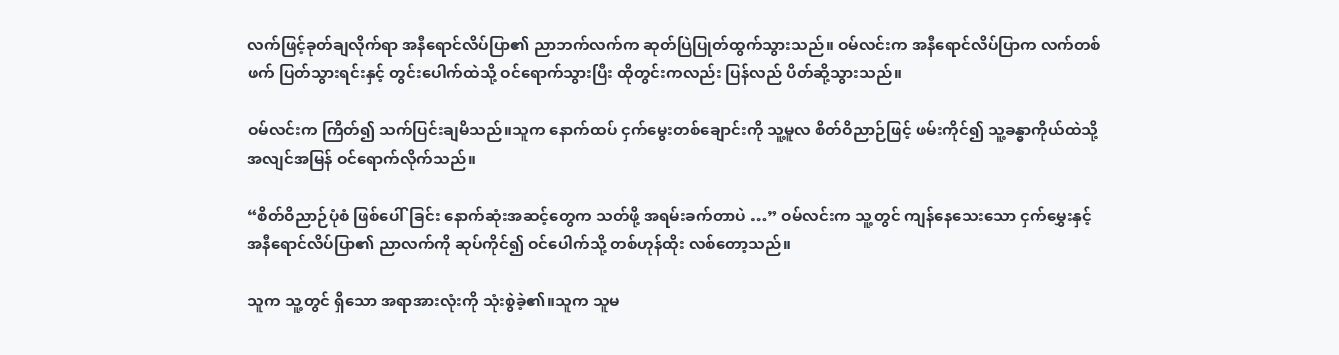လက်ဖြင့်ခုတ်ချလိုက်ရာ အနီရောင်လိပ်ပြာ၏ ညာဘက်လက်က ဆုတ်ပြဲပြုတ်ထွက်သွားသည်။ ဝမ်လင်းက အနီရောင်လိပ်ပြာက လက်တစ်ဖက် ပြတ်သွားရင်းနှင့် တွင်းပေါက်ထဲသို့ ဝင်ရောက်သွားပြီး ထိုတွင်းကလည်း ပြန်လည် ပိတ်ဆို့သွားသည်။

ဝမ်လင်းက ကြိတ်၍ သက်ပြင်းချမိသည်။သူက နောက်ထပ် ငှက်မွေးတစ်ချောင်းကို သူ့မူလ စိတ်ဝိညာဉ်ဖြင့် ဖမ်းကိုင်၍ သူ့ခန္ဓာကိုယ်ထဲသို့ အလျင်အမြန် ဝင်ရောက်လိုက်သည်။

“စိတ်ဝိညာဉ်ပုံစံ ဖြစ်ပေါ်ခြင်း နောက်ဆုံးအဆင့်တွေက သတ်ဖို့ အရမ်းခက်တာပဲ …” ဝမ်လင်းက သူ့တွင် ကျန်နေသေးသော ငှက်မွှေးနှင့် အနီရောင်လိပ်ပြာ၏ ညာလက်ကို ဆုပ်ကိုင်၍ ဝင်ပေါက်သို့ တစ်ဟုန်ထိုး လစ်တော့သည်။

သူက သူ့တွင် ရှိသော အရာအားလုံးကို သုံးစွဲခဲ့၏။သူက သူမ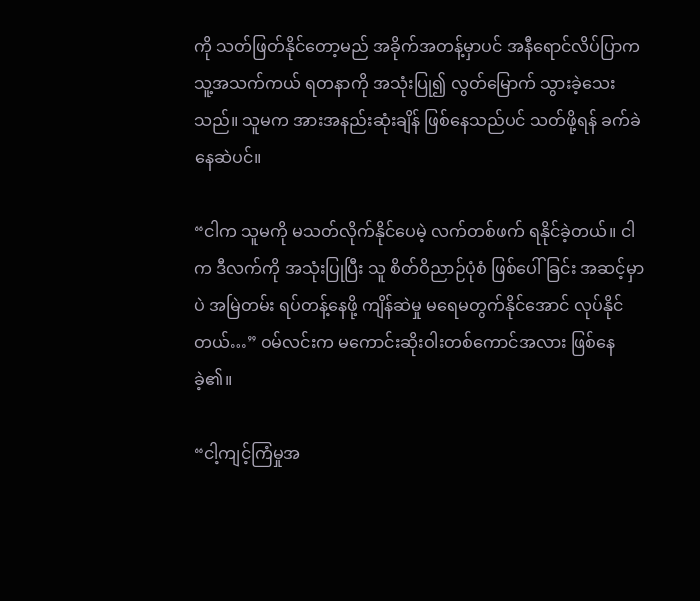ကို သတ်ဖြတ်နိုင်တော့မည် အခိုက်အတန့်မှာပင် အနီရောင်လိပ်ပြာက သူ့အသက်ကယ် ရတနာကို အသုံးပြု၍ လွတ်မြောက် သွားခဲ့သေးသည်။ သူမက အားအနည်းဆုံးချိန် ဖြစ်နေသည်ပင် သတ်ဖို့ရန် ခက်ခဲနေဆဲပင်။

“ငါက သူမကို မသတ်လိုက်နိုင်ပေမဲ့ လက်တစ်ဖက် ရနိုင်ခဲ့တယ်။ ငါက ဒီလက်ကို အသုံးပြုပြီး သူ စိတ်ဝိညာဉ်ပုံစံ ဖြစ်ပေါ်ခြင်း အဆင့်မှာပဲ အမြဲတမ်း ရပ်တန့်နေဖို့ ကျိန်ဆဲမှု မရေမတွက်နိုင်အောင် လုပ်နိုင်တယ်…” ဝမ်လင်းက မကောင်းဆိုးဝါးတစ်ကောင်အလား ဖြစ်နေခဲ့၏။

“ငါ့ကျင့်ကြံမှုအ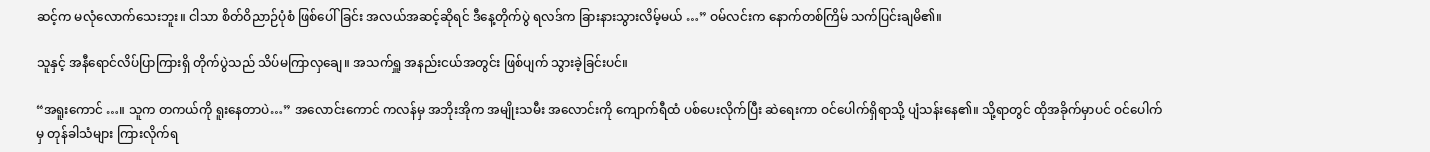ဆင့်က မလုံလောက်သေးဘူး။ ငါသာ စိတ်ဝိညာဉ်ပုံစံ ဖြစ်ပေါ်ခြင်း အလယ်အဆင့်ဆိုရင် ဒီနေ့တိုက်ပွဲ ရလဒ်က ခြားနားသွားလိမ့်မယ် …” ဝမ်လင်းက နောက်တစ်ကြိမ် သက်ပြင်းချမိ၏။

သူနှင့် အနီရောင်လိပ်ပြာကြားရှိ တိုက်ပွဲသည် သိပ်မကြာလှချေ။ အသက်ရှူ အနည်းငယ်အတွင်း ဖြစ်ပျက် သွားခဲ့ခြင်းပင်။

“အရူးကောင် …။ သူက တကယ်ကို ရူးနေတာပဲ…” အလောင်းကောင် ကလန်မှ အဘိုးအိုက အမျိုးသမီး အလောင်းကို ကျောက်ရီထံ ပစ်ပေးလိုက်ပြီး ဆဲရေးကာ ဝင်ပေါက်ရှိရာသို့ ပျံသန်းနေ၏။ သို့ရာတွင် ထိုအခိုက်မှာပင် ဝင်ပေါက်မှ တုန်ခါသံများ ကြားလိုက်ရ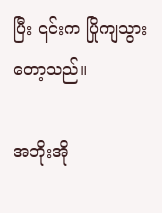ပြီး ၎င်းက ပြိုကျသွားတော့သည်။

အဘိုးအို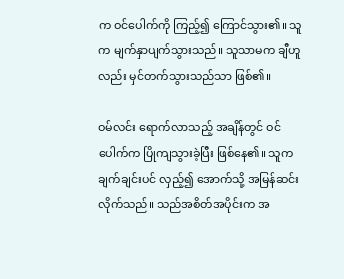က ဝင်ပေါက်ကို ကြည့်၍ ကြောင်သွား၏။ သူက မျက်နှာပျက်သွားသည်။ သူသာမက ချီဟူလည်း မှင်တက်သွားသည်သာ ဖြစ်၏။

ဝမ်လင်း ရောက်လာသည့် အချိန်တွင် ဝင်ပေါက်က ပြိုကျသွားခဲ့ပြီး ဖြစ်နေ၏။ သူက ချက်ချင်းပင် လှည့်၍ အောက်သို့ အမြန်ဆင်းလိုက်သည်။ သည်အစိတ်အပိုင်းက အ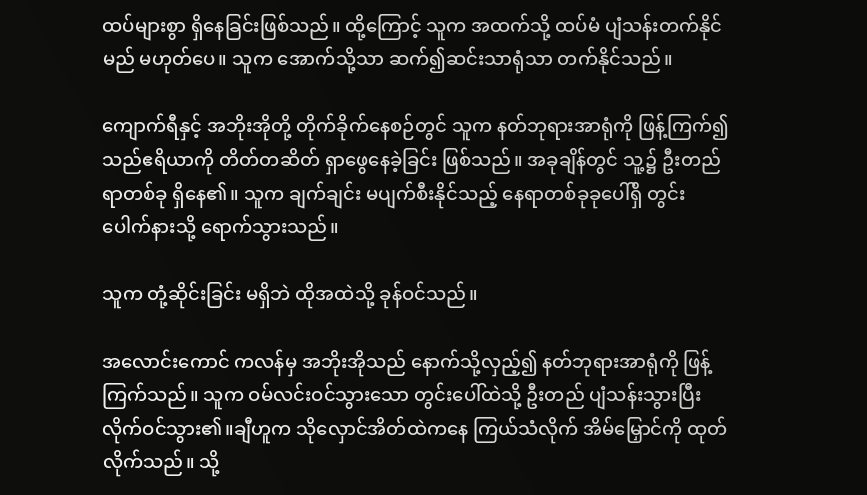ထပ်များစွာ ရှိနေခြင်းဖြစ်သည်။ ထို့ကြောင့် သူက အထက်သို့ ထပ်မံ ပျံသန်းတက်နိုင်မည် မဟုတ်ပေ။ သူက အောက်သို့သာ ဆက်၍ဆင်းသာရုံသာ တက်နိုင်သည်။

ကျောက်ရီနှင့် အဘိုးအိုတို့ တိုက်ခိုက်နေစဉ်တွင် သူက နတ်ဘုရားအာရုံကို ဖြန့်ကြက်၍ သည်ဧရိယာကို တိတ်တဆိတ် ရှာဖွေနေခဲ့ခြင်း ဖြစ်သည်။ အခုချိန်တွင် သူ့၌ ဦးတည်ရာတစ်ခု ရှိနေ၏။ သူက ချက်ချင်း မပျက်စီးနိုင်သည့် နေရာတစ်ခုခုပေါ်ရှိ တွင်းပေါက်နားသို့ ရောက်သွားသည်။

သူက တုံ့ဆိုင်းခြင်း မရှိဘဲ ထိုအထဲသို့ ခုန်ဝင်သည်။

အလောင်းကောင် ကလန်မှ အဘိုးအိုသည် နောက်သို့လှည့်၍ နတ်ဘုရားအာရုံကို ဖြန့်ကြက်သည်။ သူက ဝမ်လင်းဝင်သွားသော တွင်းပေါ်ထဲသို့ ဦးတည် ပျံသန်းသွားပြီး လိုက်ဝင်သွား၏။ချီဟူက သိုလှောင်အိတ်ထဲကနေ ကြယ်သံလိုက် အိမ်မြှောင်ကို ထုတ်လိုက်သည်။ သို့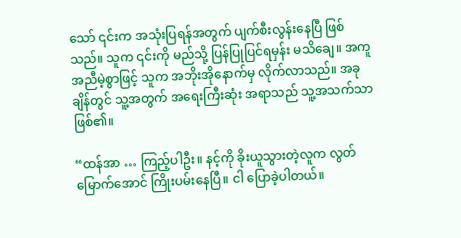သော် ၎င်းက အသုံးပြရန်အတွက် ပျက်စီးလွန်းနေပြီ ဖြစ်သည်။ သူက ၎င်းကို မည်သို့ ပြန်ပြုပြင်ရမှန်း မသိချေ။ အကူအညီမဲ့စွာဖြင့် သူက အဘိုးအိုနောက်မှ လိုက်လာသည်။ အခုချိန်တွင် သူ့အတွက် အရေးကြီးဆုံး အရာသည် သူ့အသက်သာ ဖြစ်၏။

“ထန်အာ … ကြည့်ပါဦး။ နင့်ကို ခိုးယူသွားတဲ့လူက လွတ်မြောက်အောင် ကြိုးပမ်းနေပြီ။ ငါ ပြောခဲ့ပါတယ်။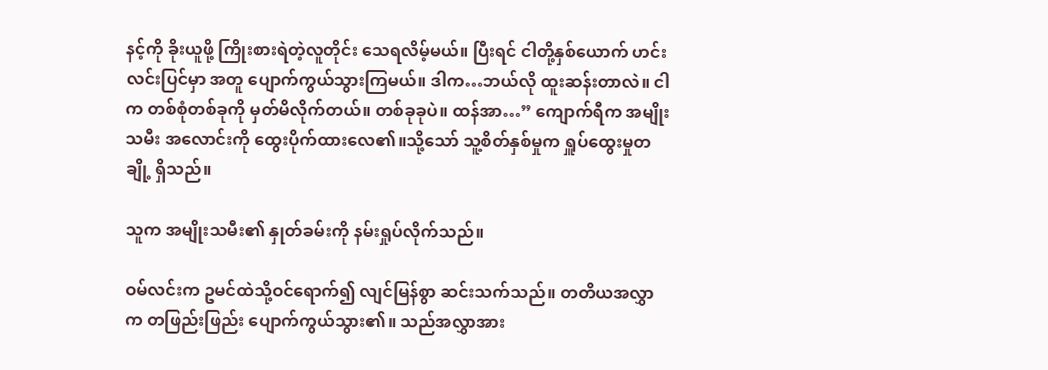နင့်ကို ခိုးယူဖို့ ကြိုးစားရဲတဲ့လူတိုင်း သေရလိမ့်မယ်။ ပြီးရင် ငါတို့နှစ်ယောက် ဟင်းလင်းပြင်မှာ အတူ ပျောက်ကွယ်သွားကြမယ်။ ဒါက…ဘယ်လို ထူးဆန်းတာလဲ။ ငါက တစ်စုံတစ်ခုကို မှတ်မိလိုက်တယ်။ တစ်ခုခုပဲ။ ထန်အာ…” ကျောက်ရီက အမျိုးသမီး အလောင်းကို ထွေးပိုက်ထားလေ၏။သို့သော် သူ့စိတ်နှစ်မှုက ရှူပ်ထွေးမှုတချို့ ရှိသည်။

သူက အမျိုးသမီး၏ နှုတ်ခမ်းကို နမ်းရှုပ်လိုက်သည်။

ဝမ်လင်းက ဥမင်ထဲသို့ဝင်ရောက်၍ လျင်မြန်စွာ ဆင်းသက်သည်။ တတိယအလွှာက တဖြည်းဖြည်း ပျောက်ကွယ်သွား၏။ သည်အလွှာအား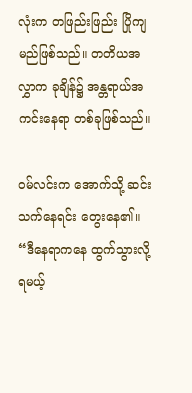လုံးက တဖြည်းဖြည်း ပြိုကျမည်ဖြစ်သည်။ တတိယအလွှာက ခုချိန်၌ အန္တရာယ်အကင်းနေရာ တစ်ခုဖြစ်သည်။

ဝမ်လင်းက အောက်သို့ ဆင်းသက်နေရင်း တွေးနေ၏။ “ဒီနေရာကနေ ထွက်သွားလို့ရမယ့်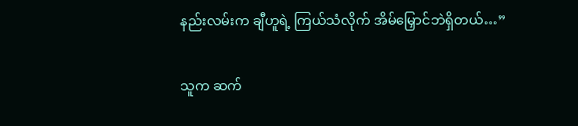နည်းလမ်းက ချီဟူရဲ့ ကြယ်သံလိုက် အိမ်မြှောင်ဘဲရှိတယ်…”

သူက ဆက်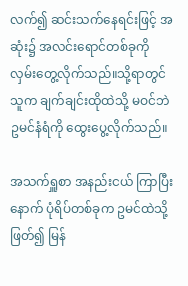လက်၍ ဆင်းသက်နေရင်းဖြင့် အဆုံး၌ အလင်းရောင်တစ်ခုကို လှမ်းတွေ့လိုက်သည်။သို့ရာတွင် သူက ချက်ချင်းထိုထဲသို့ မဝင်ဘဲ ဥမင်နံရံကို ထွေးပွေ့လိုက်သည်။

အသက်ရှူစာ အနည်းငယ် ကြာပြီးနောက် ပုံရိပ်တစ်ခုက ဥမင်ထဲသို့ဖြတ်၍ မြန်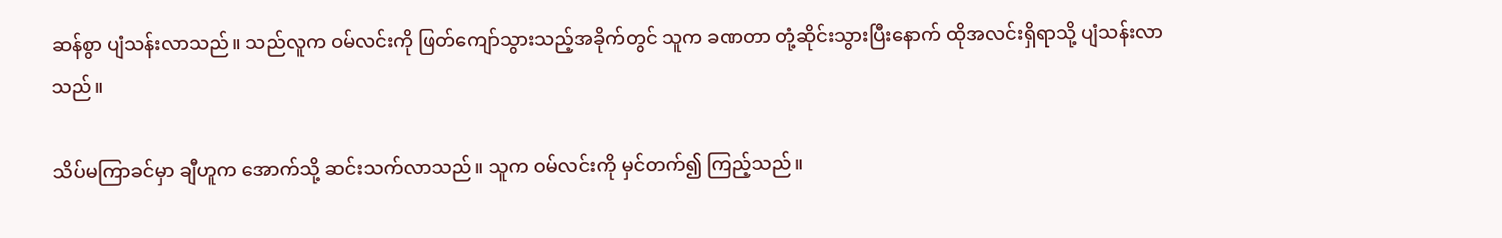ဆန်စွာ ပျံသန်းလာသည်။ သည်လူက ဝမ်လင်းကို ဖြတ်ကျော်သွားသည့်အခိုက်တွင် သူက ခဏတာ တုံ့ဆိုင်းသွားပြီးနောက် ထိုအလင်းရှိရာသို့ ပျံသန်းလာသည်။

သိပ်မကြာခင်မှာ ချီဟူက အောက်သို့ ဆင်းသက်လာသည်။ သူက ဝမ်လင်းကို မှင်တက်၍ ကြည့်သည်။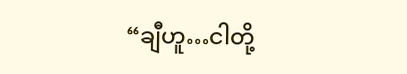“ချီဟူ…ငါတို့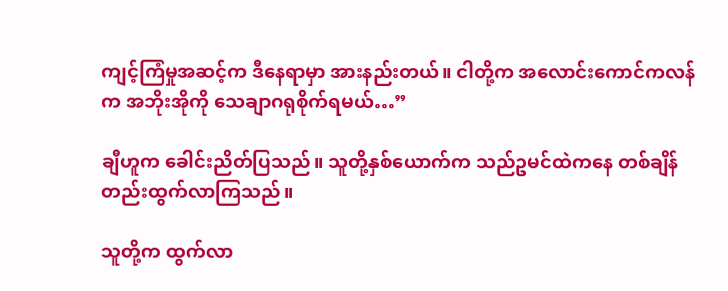ကျင့်ကြံမှုအဆင့်က ဒီနေရာမှာ အားနည်းတယ်။ ငါတို့က အလောင်းကောင်ကလန်က အဘိုးအိုကို သေချာဂရုစိုက်ရမယ်…”

ချီဟူက ခေါင်းညိတ်ပြသည်။ သူတို့နှစ်ယောက်က သည်ဥမင်ထဲကနေ တစ်ချိန်တည်းထွက်လာကြသည်။

သူတို့က ထွက်လာ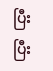ပြီးပြီး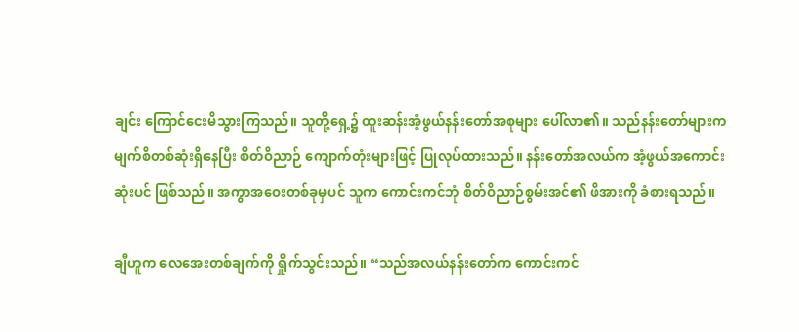ချင်း ကြောင်ငေးမိသွားကြသည်။ သူတို့ရှေ့၌ ထူးဆန်းအံ့ဖွယ်နန်းတော်အစုများ ပေါ်လာ၏။ သည်နန်းတော်များက မျက်စိတစ်ဆုံးရှိနေပြီး စိတ်ဝိညာဉ် ကျောက်တုံးများဖြင့် ပြုလုပ်ထားသည်။ နန်းတော်အလယ်က အံ့ဖွယ်အကောင်းဆုံးပင် ဖြစ်သည်။ အကွာအဝေးတစ်ခုမှပင် သူက ကောင်းကင်ဘုံ စိတ်ဝိညာဉ်စွမ်းအင်၏ ဖိအားကို ခံစားရသည်။

ချီဟူက လေအေးတစ်ချက်ကို ရှိုက်သွင်းသည်။ “သည်အလယ်နန်းတော်က ကောင်းကင်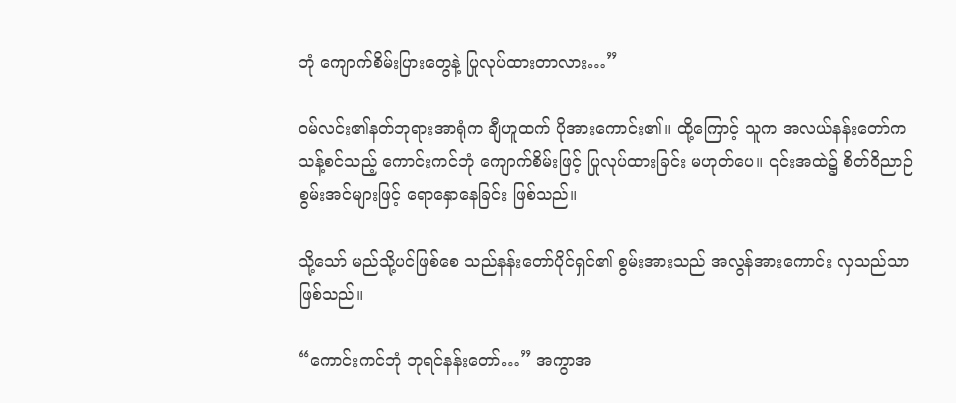ဘုံ ကျောက်စိမ်းပြားတွေနဲ့ ပြုလုပ်ထားတာလား…”

ဝမ်လင်း၏နတ်ဘုရားအာရုံက ချီဟူထက် ပိုအားကောင်း၏။ ထို့ကြောင့် သူက အလယ်နန်းတော်က သန့်စင်သည့် ကောင်းကင်ဘုံ ကျောက်စိမ်းဖြင့် ပြုလုပ်ထားခြင်း မဟုတ်ပေ။ ၎င်းအထဲ၌ စိတ်ဝိညာဉ် စွမ်းအင်များဖြင့် ရောနှောနေခြင်း ဖြစ်သည်။

သို့သော် မည်သို့ပင်ဖြစ်စေ သည်နန်းတော်ပိုင်ရှင်၏ စွမ်းအားသည် အလွန်အားကောင်း လှသည်သာ ဖြစ်သည်။

“ကောင်းကင်ဘုံ ဘုရင်နန်းတော်…” အကွာအ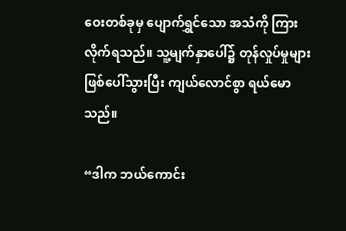ဝေးတစ်ခုမှ ပျောက်ရွှင်သော အသံကို ကြားလိုက်ရသည်။ သူ့မျက်နှာပေါ်၌ တုန်လှုပ်မှုများ ဖြစ်ပေါ်သွားပြီး ကျယ်လောင်စွာ ရယ်မောသည်။

“ဒါက ဘယ်ကောင်း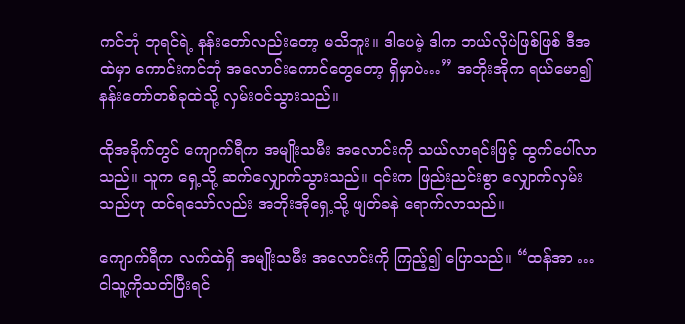ကင်ဘုံ ဘုရင်ရဲ့ နန်းတော်လည်းတော့ မသိဘူး။ ဒါပေမဲ့ ဒါက ဘယ်လိုပဲဖြစ်ဖြစ် ဒီအထဲမှာ ကောင်းကင်ဘုံ အလောင်းကောင်တွေတော့ ရှိမှာပဲ…” အဘိုးအိုက ရယ်မော၍ နန်းတော်တစ်ခုထဲသို့ လှမ်းဝင်သွားသည်။

ထိုအခိုက်တွင် ကျောက်ရီက အမျိုးသမီး အလောင်းကို သယ်လာရင်းဖြင့် ထွက်ပေါ်လာသည်။ သူက ရှေ့သို့ ဆက်လျှောက်သွားသည်။ ၎င်းက ဖြည်းညင်းစွာ လျှောက်လှမ်းသည်ဟု ထင်ရသော်လည်း အဘိုးအိုရှေ့သို့ ဖျတ်ခနဲ ရောက်လာသည်။

ကျောက်ရီက လက်ထဲရှိ အမျိုးသမီး အလောင်းကို ကြည့်၍ ပြောသည်။ “ထန်အာ … ငါသူ့ကိုသတ်ပြီးရင်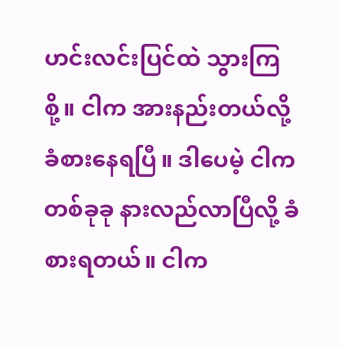ဟင်းလင်းပြင်ထဲ သွားကြစို့။ ငါက အားနည်းတယ်လို့ ခံစားနေရပြီ။ ဒါပေမဲ့ ငါက တစ်ခုခု နားလည်လာပြီလို့ ခံစားရတယ်။ ငါက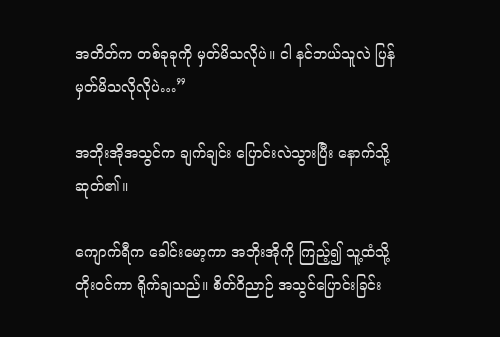အတိတ်က တစ်ခုခုကို မှတ်မိသလိုပဲ။ ငါ နင်ဘယ်သူလဲ ပြန်မှတ်မိသလိုလိုပဲ…”

အဘိုးအိုအသွင်က ချက်ချင်း ပြောင်းလဲသွားပြီး နောက်သို့ ဆုတ်၏။

ကျောက်ရီက ခေါင်းမော့ကာ အဘိုးအိုကို ကြည့်၍ သူ့ထံသို့ တိုးဝင်ကာ ရိုက်ချသည်။ စိတ်ဝိညာဉ် အသွင်ပြောင်းခြင်း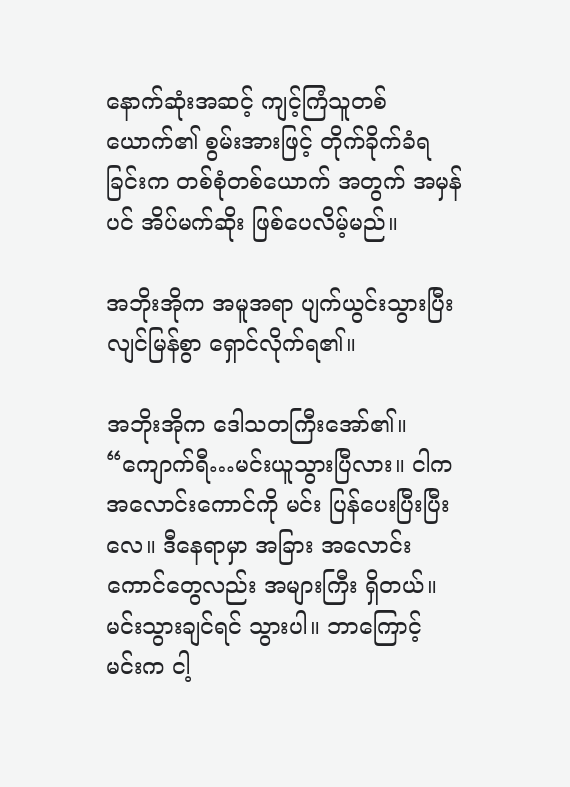နောက်ဆုံးအဆင့် ကျင့်ကြံသူတစ်ယောက်၏ စွမ်းအားဖြင့် တိုက်ခိုက်ခံရခြင်းက တစ်စုံတစ်ယောက် အတွက် အမှန်ပင် အိပ်မက်ဆိုး ဖြစ်ပေလိမ့်မည်။

အဘိုးအိုက အမူအရာ ပျက်ယွင်းသွားပြီး လျင်မြန်စွာ ရှောင်လိုက်ရ၏။

အဘိုးအိုက ဒေါသတကြီးအော်၏။ “ကျောက်ရီ…မင်းယူသွားပြီလား။ ငါက အလောင်းကောင်ကို မင်း ပြန်ပေးပြီးပြီးလေ။ ဒီနေရာမှာ အခြား အလောင်းကောင်တွေလည်း အများကြီး ရှိတယ်။ မင်းသွားချင်ရင် သွားပါ။ ဘာကြောင့် မင်းက ငါ့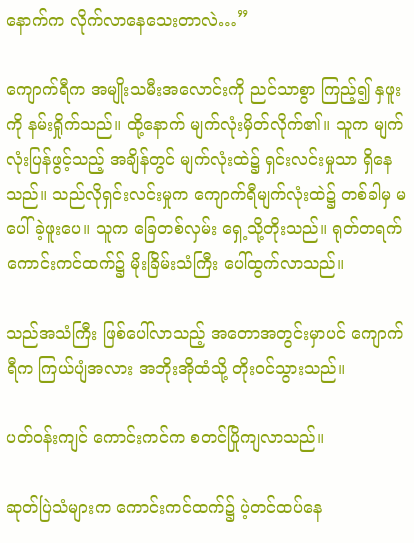နောက်က လိုက်လာနေသေးတာလဲ…”

ကျောက်ရီက အမျိုးသမီးအလောင်းကို ညင်သာစွာ ကြည့်၍ နှဖူးကို နမ်းရှိုက်သည်။ ထို့နောက် မျက်လုံးမှိတ်လိုက်၏။ သူက မျက်လုံးပြန်ဖွင့်သည့် အချိန်တွင် မျက်လုံးထဲ၌ ရှင်းလင်းမှုသာ ရှိနေသည်။ သည်လိုရှင်းလင်းမှုက ကျောက်ရီမျက်လုံးထဲ၌ တစ်ခါမှ မပေါ်ခဲ့ဖူးပေ။ သူက ခြေတစ်လှမ်း ရှေ့သို့တိုးသည်။ ရုတ်တရက် ကောင်းကင်ထက်၌ မိုးခြိမ်းသံကြီး ပေါ်ထွက်လာသည်။

သည်အသံကြီး ဖြစ်ပေါ်လာသည့် အတောအတွင်းမှာပင် ကျောက်ရီက ကြယ်ပျံအလား အဘိုးအိုထံသို့ တိုးဝင်သွားသည်။

ပတ်ဝန်းကျင် ကောင်းကင်က စတင်ပြိုကျလာသည်။

ဆုတ်ပြဲသံများက ကောင်းကင်ထက်၌ ပဲ့တင်ထပ်နေ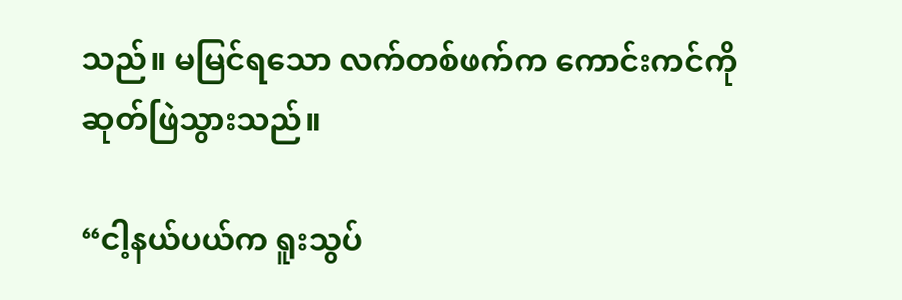သည်။ မမြင်ရသော လက်တစ်ဖက်က ကောင်းကင်ကို ဆုတ်ဖြဲသွားသည်။

“ငါ့နယ်ပယ်က ရူးသွပ်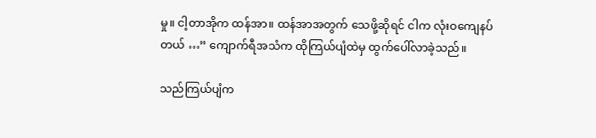မှု။ ငါ့တာအိုက ထန်အာ။ ထန်အာအတွက် သေဖို့ဆိုရင် ငါက လုံးဝကျေနပ်တယ် …” ကျောက်ရီအသံက ထိုကြယ်ပျံထဲမှ ထွက်ပေါ်လာခဲ့သည်။

သည်ကြယ်ပျံက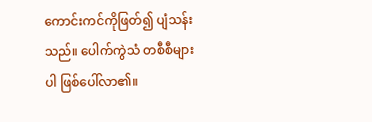ကောင်းကင်ကိုဖြတ်၍ ပျံသန်းသည်။ ပေါက်ကွဲသံ တစီစီများပါ ဖြစ်ပေါ်လာ၏။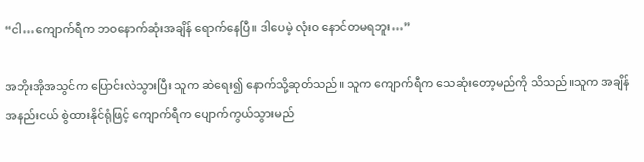“ငါ…ကျောက်ရီက ဘဝနောက်ဆုံးအချိန် ရောက်နေပြီ။ ဒါပေမဲ့ လုံးဝ နောင်တမရဘူး…”

အဘိုးအိုအသွင်က ပြောင်းလဲသွားပြီး သူက ဆဲရေး၍ နောက်သို့ဆုတ်သည်။ သူက ကျောက်ရီက သေဆုံးတော့မည်ကို သိသည်။သူက အချိန်အနည်းငယ် စွဲထားနိုင်ရုံဖြင့် ကျောက်ရီက ပျောက်ကွယ်သွားမည်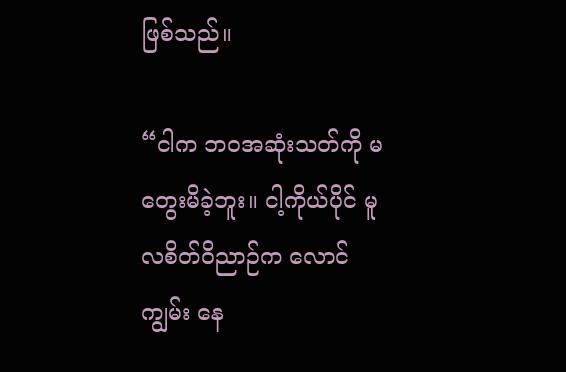ဖြစ်သည်။

“ငါက ဘဝအဆုံးသတ်ကို မတွေးမိခဲ့ဘူး။ ငါ့ကိုယ်ပိုင် မူလစိတ်ဝိညာဉ်က လောင်ကျွမ်း နေ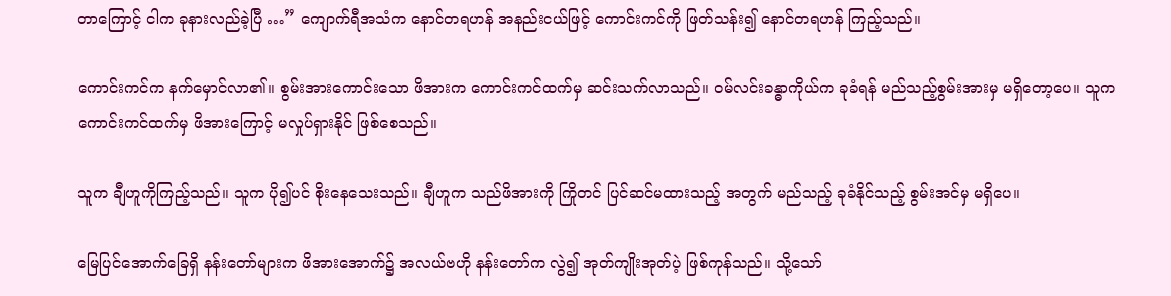တာကြောင့် ငါက ခုနားလည်ခဲ့ပြီ …” ကျောက်ရီအသံက နောင်တရဟန် အနည်းငယ်ဖြင့် ကောင်းကင်ကို ဖြတ်သန်း၍ နောင်တရဟန် ကြည့်သည်။

ကောင်းကင်က နက်မှောင်လာ၏။ စွမ်းအားကောင်းသော ဖိအားက ကောင်းကင်ထက်မှ ဆင်းသက်လာသည်။ ဝမ်လင်းခန္ဓာကိုယ်က ခုခံရန် မည်သည့်စွမ်းအားမှ မရှိတော့ပေ။ သူက ကောင်းကင်ထက်မှ ဖိအားကြောင့် မလှုပ်ရှားနိုင် ဖြစ်စေသည်။

သူက ချီဟူကိုကြည့်သည်။ သူက ပို၍ပင် စိုးနေသေးသည်။ ချီဟူက သည်ဖိအားကို ကြိုတင် ပြင်ဆင်မထားသည့် အတွက် မည်သည့် ခုခံနိုင်သည့် စွမ်းအင်မှ မရှိပေ။

မြေပြင်အောက်ခြေရှိ နန်းတော်များက ဖိအားအောက်၌ အလယ်ဗဟို နန်းတော်က လွဲ၍ အုတ်ကျိုးအုတ်ပဲ့ ဖြစ်ကုန်သည်။ သို့သော်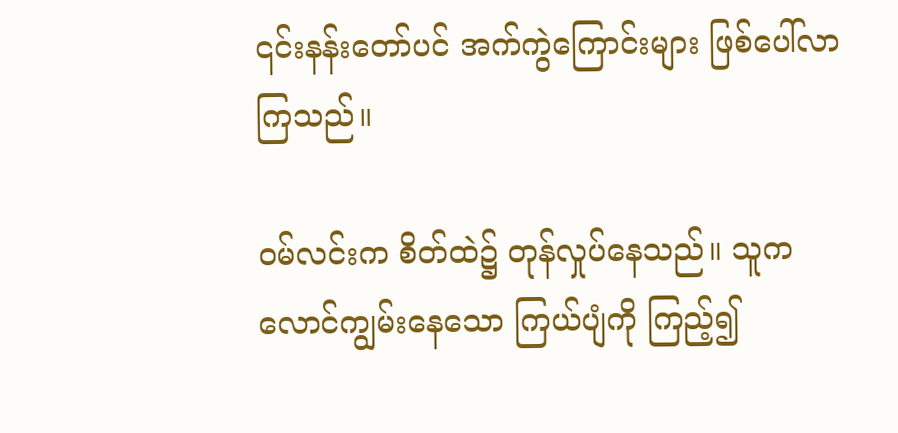၎င်းနန်းတော်ပင် အက်ကွဲကြောင်းများ ဖြစ်ပေါ်လာကြသည်။

ဝမ်လင်းက စိတ်ထဲ၌ တုန်လှုပ်နေသည်။ သူက လောင်ကျွမ်းနေသော ကြယ်ပျံကို ကြည့်၍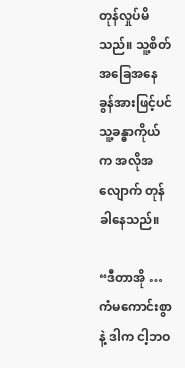တုန်လှုပ်မိသည်။ သူ့စိတ်အခြေအနေ ခွန်အားဖြင့်ပင် သူ့ခန္ဓာကိုယ်က အလိုအလျောက် တုန်ခါနေသည်။

“ဒီတာအို … ကံမကောင်းစွာနဲ့ ဒါက ငါ့ဘဝ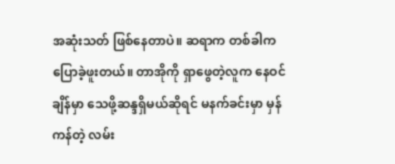အဆုံးသတ် ဖြစ်နေတာပဲ။ ဆရာက တစ်ခါက ပြောခဲ့ဖူးတယ်။ တာအိုကို ရှာဖွေတဲ့လူက နေဝင်ချိန်မှာ သေဖို့ဆန္ဒရှိမယ်ဆိုရင် မနက်ခင်းမှာ မှန်ကန်တဲ့ လမ်း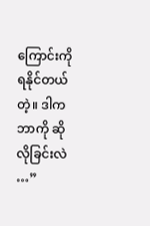ကြောင်းကို ရနိုင်တယ်တဲ့။ ဒါက ဘာကို ဆိုလိုခြင်းလဲ …”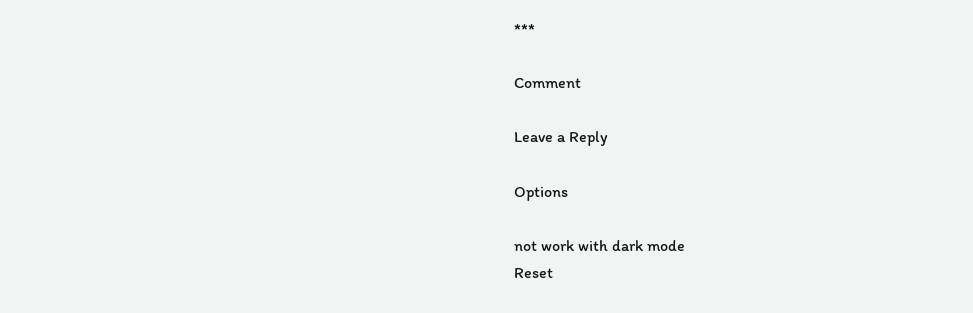***

Comment

Leave a Reply

Options

not work with dark mode
Reset